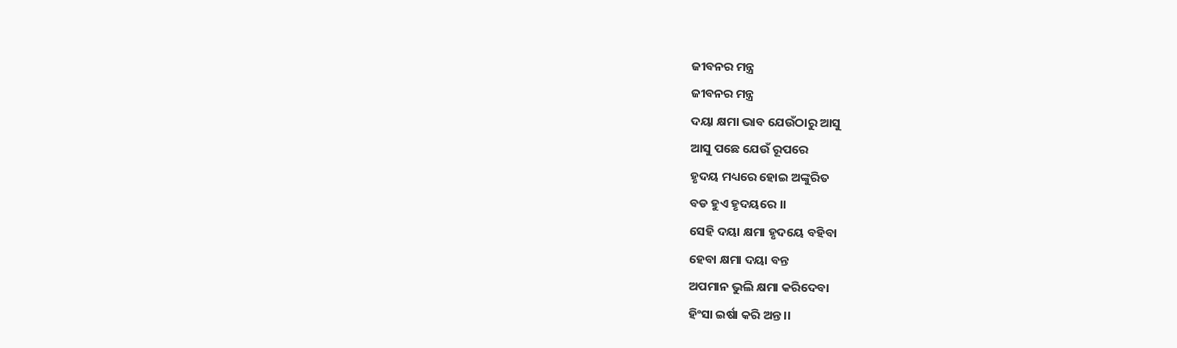ଜୀବନର ମନ୍ତ୍ର
ଜୀବନର ମନ୍ତ୍ର
ଦୟା କ୍ଷମା ଭାବ ଯେଉଁଠାରୁ ଆସୁ
ଆସୁ ପଛେ ଯେଉଁ ରୂପରେ
ହୃଦୟ ମଧ୍ୟରେ ହୋଇ ଅଙ୍କୁରିତ
ବଡ ହୁଏ ହୃଦୟରେ ।।
ସେହି ଦୟା କ୍ଷମା ହୃଦୟେ ବହିବା
ହେବା କ୍ଷମା ଦୟା ବନ୍ତ
ଅପମାନ ଭୁଲି କ୍ଷମା କରିଦେବା
ହିଂସା ଇର୍ଷା କରି ଅନ୍ତ ।।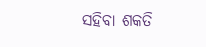ସହିବା ଶକତି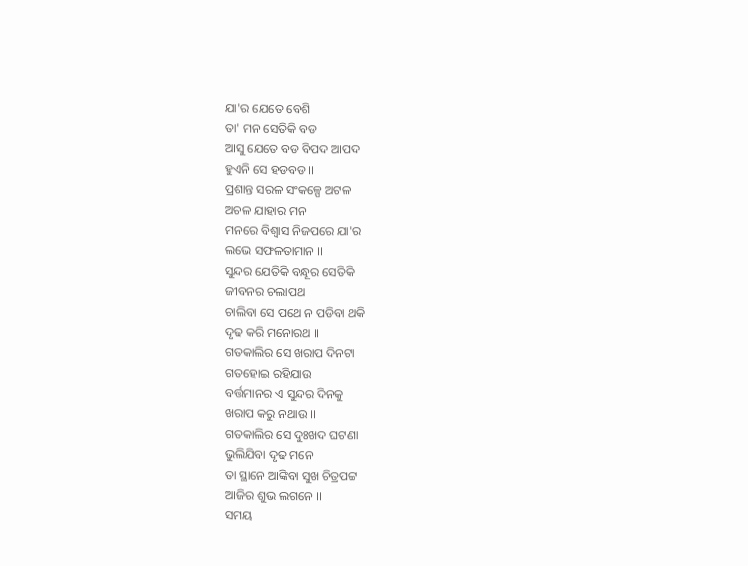ଯା'ର ଯେତେ ବେଶି
ତା' ମନ ସେତିକି ବଡ
ଆସୁ ଯେତେ ବଡ ବିପଦ ଆପଦ
ହୁଏନି ସେ ହଡବଡ ।।
ପ୍ରଶାନ୍ତ ସରଳ ସଂକଳ୍ପେ ଅଟଳ
ଅଚଳ ଯାହାର ମନ
ମନରେ ବିଶ୍ବାସ ନିଜପରେ ଯା'ର
ଲଭେ ସଫଳତାମାନ ।।
ସୁନ୍ଦର ଯେତିକି ବନ୍ଧୂର ସେତିକି
ଜୀବନର ଚଲାପଥ
ଚାଲିବା ସେ ପଥେ ନ ପଡିବା ଥକି
ଦୃଢ କରି ମନୋରଥ ।।
ଗତକାଲିର ସେ ଖରାପ ଦିନଟା
ଗତହୋଇ ରହିଯାଉ
ବର୍ତ୍ତମାନର ଏ ସୁନ୍ଦର ଦିନକୁ
ଖରାପ କରୁ ନଥାଉ ।।
ଗତକାଲିର ସେ ଦୁଃଖଦ ଘଟଣା
ଭୁଲିଯିବା ଦୃଢ ମନେ
ତା ସ୍ଥାନେ ଆଙ୍କିବା ସୁଖ ଚିତ୍ରପଟ୍ଟ
ଆଜିର ଶୁଭ ଲଗନେ ।।
ସମୟ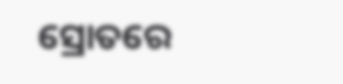ସ୍ରୋତରେ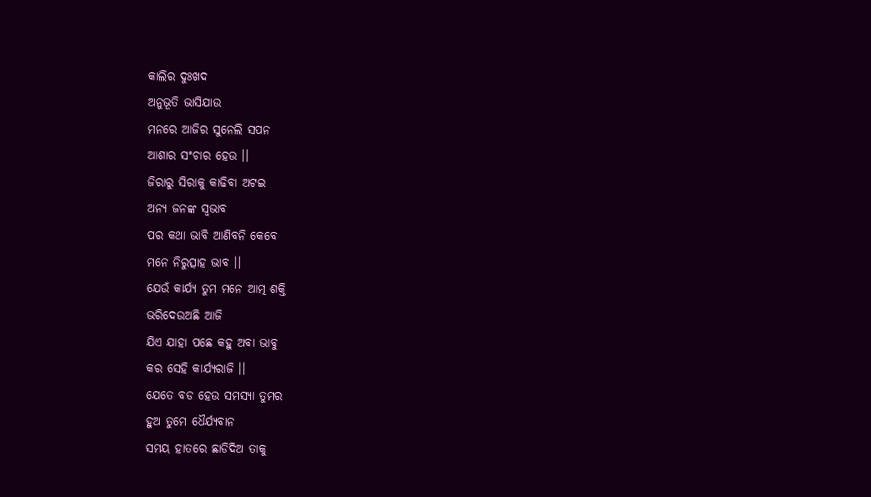କାଲିର ଦୁଃଖଦ
ଅନୁଭୂତି ଭାସିଯାଉ
ମନରେ ଆଜିର ସୁନେଲି ସପନ
ଆଶାର ସଂଚାର ହେଉ ।।
ଜିରାରୁ ସିରାକୁ କାଢିବା ଅଟଇ
ଅନ୍ୟ ଜନଙ୍କ ସ୍ବଭାବ
ପର କଥା ଭାବି ଆଣିବନି କେବେ
ମନେ ନିରୁତ୍ସାହ ଭାବ ।।
ଯେଉଁ କାର୍ଯ୍ୟ ତୁମ ମନେ ଆତ୍ମ ଶକ୍ତି
ଭରିଦେଉଅଛି ଆଜି
ଯିଏ ଯାହା ପଛେ କହୁ ଅବା ଭାବୁ
କର ସେହି କାର୍ଯ୍ୟରାଜି ।।
ଯେତେ ବଡ ହେଉ ସମସ୍ୟା ତୁମର
ହୁଅ ତୁମେ ଧୈର୍ଯ୍ୟବାନ
ସମୟ ହାତରେ ଛାଡିଦିଅ ତାକୁ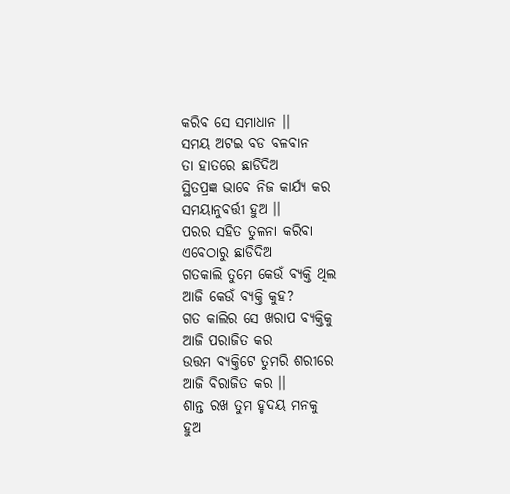କରିବ ସେ ସମାଧାନ ।।
ସମୟ ଅଟଇ ବଡ ବଳବାନ
ତା ହାତରେ ଛାଡିଦିଅ
ସ୍ଥିତପ୍ରଜ୍ଞ ଭାବେ ନିଜ କାର୍ଯ୍ୟ କର
ସମୟାନୁବର୍ତ୍ତୀ ହୁଅ ।।
ପରର ସହିତ ତୁଳନା କରିବା
ଏବେଠାରୁ ଛାଡିଦିଅ
ଗତକାଲି ତୁମେ କେଉଁ ବ୍ୟକ୍ତି ଥିଲ
ଆଜି କେଉଁ ବ୍ୟକ୍ତି କୁହ?
ଗତ କାଲିର ସେ ଖରାପ ବ୍ୟକ୍ତିକୁ
ଆଜି ପରାଜିତ କର
ଉତ୍ତମ ବ୍ୟକ୍ତିଟେ ତୁମରି ଶରୀରେ
ଆଜି ବିରାଜିତ କର ।।
ଶାନ୍ତ ରଖ ତୁମ ହୃଦୟ ମନକୁ
ହୁଅ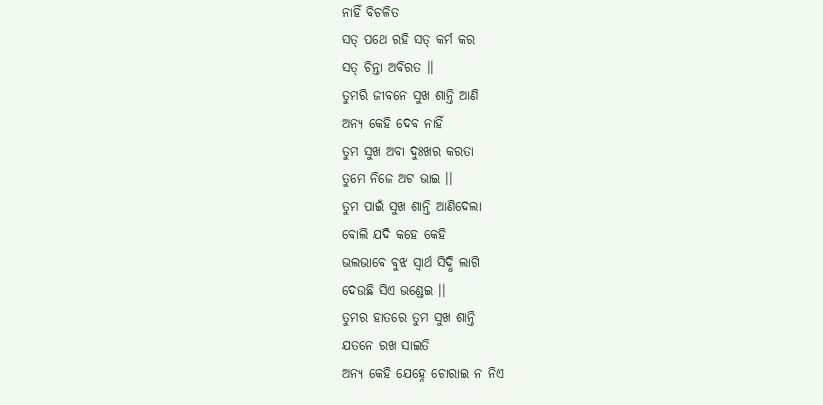ନାହିଁ ବିଚଳିତ
ସତ୍ ପଥେ ରହି ସତ୍ କର୍ମ କର
ସତ୍ ଚିନ୍ତା ଅବିରତ ।।
ତୁମରି ଜୀବନେ ସୁଖ ଶାନ୍ତି ଆଣି
ଅନ୍ୟ କେହି ଦେବ ନାହିଁ
ତୁମ ସୁଖ ଅବା ଦୁଃଖର କରତା
ତୁମେ ନିଜେ ଅଟ ଭାଇ ।।
ତୁମ ପାଇଁ ସୁଖ ଶାନ୍ତି ଆଣିଦେଲା
ବୋଲି ଯଦି କହେ କେହି
ଭଲଭାବେ ବୁଝ ସ୍ବାର୍ଥ ସିଦ୍ଧି ଲାଗି
ଦେଉଛି ସିଏ ଭଣ୍ଡେଇ ।।
ତୁମର ହାତରେ ତୁମ ସୁଖ ଶାନ୍ତି
ଯତନେ ରଖ ସାଇତି
ଅନ୍ୟ କେହି ଯେହ୍ନେ ଚୋରାଇ ନ ନିଏ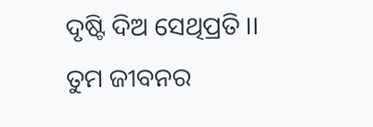ଦୃଷ୍ଟି ଦିଅ ସେଥିପ୍ରତି ।।
ତୁମ ଜୀବନର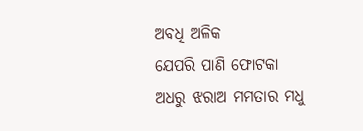ଅବଧି ଅଳିକ
ଯେପରି ପାଣି ଫୋଟକା
ଅଧରୁ ଝରାଅ ମମତାର ମଧୁ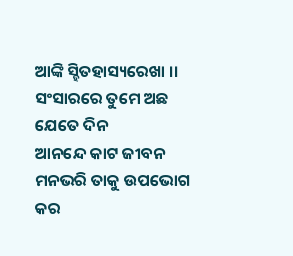ଆଙ୍କି ସ୍ହିତହାସ୍ୟରେଖା ।।
ସଂସାରରେ ତୁମେ ଅଛ ଯେତେ ଦିନ
ଆନନ୍ଦେ କାଟ ଜୀବନ
ମନଭରି ତାକୁ ଉପଭୋଗ କର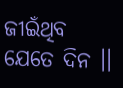ଜୀଇଁଥିବ ଯେତେ ଦିନ ।।